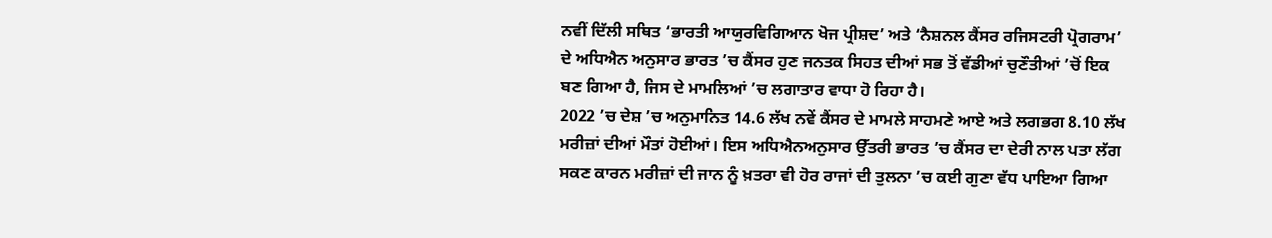ਨਵੀਂ ਦਿੱਲੀ ਸਥਿਤ ‘ਭਾਰਤੀ ਆਯੁਰਵਿਗਿਆਨ ਖੋਜ ਪ੍ਰੀਸ਼ਦ’ ਅਤੇ ‘ਨੈਸ਼ਨਲ ਕੈਂਸਰ ਰਜਿਸਟਰੀ ਪ੍ਰੋਗਰਾਮ’ ਦੇ ਅਧਿਐਨ ਅਨੁਸਾਰ ਭਾਰਤ ’ਚ ਕੈਂਸਰ ਹੁਣ ਜਨਤਕ ਸਿਹਤ ਦੀਆਂ ਸਭ ਤੋਂ ਵੱਡੀਆਂ ਚੁਣੌਤੀਆਂ ’ਚੋਂ ਇਕ ਬਣ ਗਿਆ ਹੈ, ਜਿਸ ਦੇ ਮਾਮਲਿਆਂ ’ਚ ਲਗਾਤਾਰ ਵਾਧਾ ਹੋ ਰਿਹਾ ਹੈ।
2022 ’ਚ ਦੇਸ਼ ’ਚ ਅਨੁਮਾਨਿਤ 14.6 ਲੱਖ ਨਵੇਂ ਕੈਂਸਰ ਦੇ ਮਾਮਲੇ ਸਾਹਮਣੇ ਆਏ ਅਤੇ ਲਗਭਗ 8.10 ਲੱਖ ਮਰੀਜ਼ਾਂ ਦੀਆਂ ਮੌਤਾਂ ਹੋਈਆਂ। ਇਸ ਅਧਿਐਨਅਨੁਸਾਰ ਉੱਤਰੀ ਭਾਰਤ ’ਚ ਕੈਂਸਰ ਦਾ ਦੇਰੀ ਨਾਲ ਪਤਾ ਲੱਗ ਸਕਣ ਕਾਰਨ ਮਰੀਜ਼ਾਂ ਦੀ ਜਾਨ ਨੂੰ ਖ਼ਤਰਾ ਵੀ ਹੋਰ ਰਾਜਾਂ ਦੀ ਤੁਲਨਾ ’ਚ ਕਈ ਗੁਣਾ ਵੱਧ ਪਾਇਆ ਗਿਆ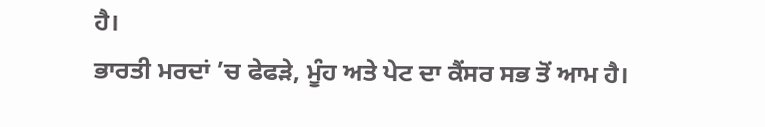ਹੈ।
ਭਾਰਤੀ ਮਰਦਾਂ ’ਚ ਫੇਫੜੇ, ਮੂੰਹ ਅਤੇ ਪੇਟ ਦਾ ਕੈਂਸਰ ਸਭ ਤੋਂ ਆਮ ਹੈ।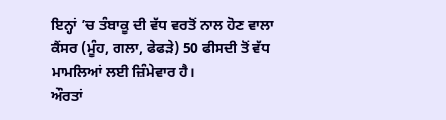ਇਨ੍ਹਾਂ ’ਚ ਤੰਬਾਕੂ ਦੀ ਵੱਧ ਵਰਤੋਂ ਨਾਲ ਹੋਣ ਵਾਲਾ ਕੈਂਸਰ (ਮੂੰਹ, ਗਲਾ, ਫੇਫੜੇ) 50 ਫੀਸਦੀ ਤੋਂ ਵੱਧ ਮਾਮਲਿਆਂ ਲਈ ਜ਼ਿੰਮੇਵਾਰ ਹੈ।
ਔਰਤਾਂ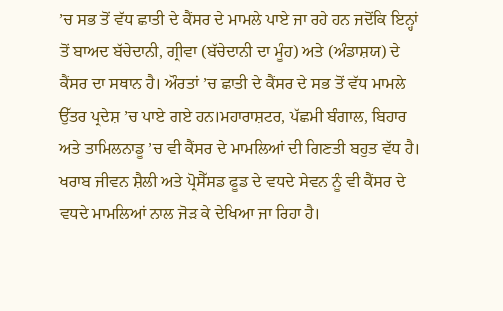’ਚ ਸਭ ਤੋਂ ਵੱਧ ਛਾਤੀ ਦੇ ਕੈਂਸਰ ਦੇ ਮਾਮਲੇ ਪਾਏ ਜਾ ਰਹੇ ਹਨ ਜਦੋਂਕਿ ਇਨ੍ਹਾਂ ਤੋਂ ਬਾਅਦ ਬੱਚੇਦਾਨੀ, ਗ੍ਰੀਵਾ (ਬੱਚੇਦਾਨੀ ਦਾ ਮੂੰਹ) ਅਤੇ (ਅੰਡਾਸ਼ਯ) ਦੇ ਕੈਂਸਰ ਦਾ ਸਥਾਨ ਹੈ। ਔਰਤਾਂ ’ਚ ਛਾਤੀ ਦੇ ਕੈਂਸਰ ਦੇ ਸਭ ਤੋਂ ਵੱਧ ਮਾਮਲੇ ਉੱਤਰ ਪ੍ਰਦੇਸ਼ ’ਚ ਪਾਏ ਗਏ ਹਨ।ਮਹਾਰਾਸ਼ਟਰ, ਪੱਛਮੀ ਬੰਗਾਲ, ਬਿਹਾਰ ਅਤੇ ਤਾਮਿਲਨਾਡੂ ’ਚ ਵੀ ਕੈਂਸਰ ਦੇ ਮਾਮਲਿਆਂ ਦੀ ਗਿਣਤੀ ਬਹੁਤ ਵੱਧ ਹੈ। ਖਰਾਬ ਜੀਵਨ ਸ਼ੈਲੀ ਅਤੇ ਪ੍ਰੋਸੈੱਸਡ ਫੂਡ ਦੇ ਵਧਦੇ ਸੇਵਨ ਨੂੰ ਵੀ ਕੈਂਸਰ ਦੇ ਵਧਦੇ ਮਾਮਲਿਆਂ ਨਾਲ ਜੋੜ ਕੇ ਦੇਖਿਆ ਜਾ ਰਿਹਾ ਹੈ।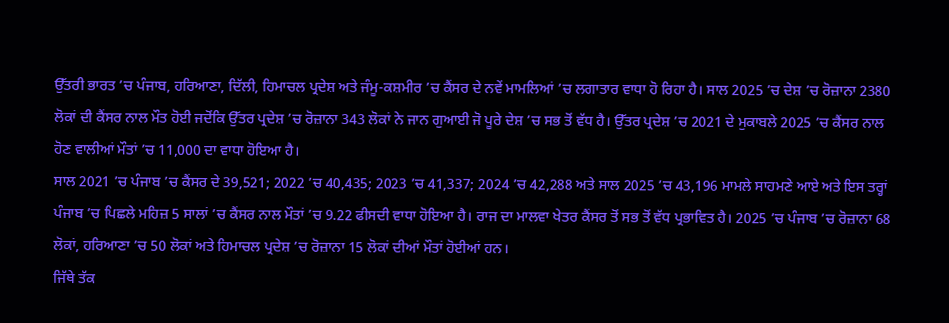ਉੱਤਰੀ ਭਾਰਤ ’ਚ ਪੰਜਾਬ, ਹਰਿਆਣਾ, ਦਿੱਲੀ, ਹਿਮਾਚਲ ਪ੍ਰਦੇਸ਼ ਅਤੇ ਜੰਮੂ-ਕਸ਼ਮੀਰ ’ਚ ਕੈਂਸਰ ਦੇ ਨਵੇਂ ਮਾਮਲਿਆਂ ’ਚ ਲਗਾਤਾਰ ਵਾਧਾ ਹੋ ਰਿਹਾ ਹੈ। ਸਾਲ 2025 ’ਚ ਦੇਸ਼ ’ਚ ਰੋਜ਼ਾਨਾ 2380 ਲੋਕਾਂ ਦੀ ਕੈਂਸਰ ਨਾਲ ਮੌਤ ਹੋਈ ਜਦੋਂਕਿ ਉੱਤਰ ਪ੍ਰਦੇਸ਼ ’ਚ ਰੋਜ਼ਾਨਾ 343 ਲੋਕਾਂ ਨੇ ਜਾਨ ਗੁਆਈ ਜੋ ਪੂਰੇ ਦੇਸ਼ ’ਚ ਸਭ ਤੋਂ ਵੱਧ ਹੈ। ਉੱਤਰ ਪ੍ਰਦੇਸ਼ ’ਚ 2021 ਦੇ ਮੁਕਾਬਲੇ 2025 ’ਚ ਕੈਂਸਰ ਨਾਲ ਹੋਣ ਵਾਲੀਆਂ ਮੌਤਾਂ ’ਚ 11,000 ਦਾ ਵਾਧਾ ਹੋਇਆ ਹੈ।
ਸਾਲ 2021 ’ਚ ਪੰਜਾਬ ’ਚ ਕੈਂਸਰ ਦੇ 39,521; 2022 ’ਚ 40,435; 2023 ’ਚ 41,337; 2024 ’ਚ 42,288 ਅਤੇ ਸਾਲ 2025 ’ਚ 43,196 ਮਾਮਲੇ ਸਾਹਮਣੇ ਆਏ ਅਤੇ ਇਸ ਤਰ੍ਹਾਂ ਪੰਜਾਬ ’ਚ ਪਿਛਲੇ ਮਹਿਜ਼ 5 ਸਾਲਾਂ ’ਚ ਕੈਂਸਰ ਨਾਲ ਮੌਤਾਂ ’ਚ 9.22 ਫੀਸਦੀ ਵਾਧਾ ਹੋਇਆ ਹੈ। ਰਾਜ ਦਾ ਮਾਲਵਾ ਖੇਤਰ ਕੈਂਸਰ ਤੋਂ ਸਭ ਤੋਂ ਵੱਧ ਪ੍ਰਭਾਵਿਤ ਹੈ। 2025 ’ਚ ਪੰਜਾਬ ’ਚ ਰੋਜ਼ਾਨਾ 68 ਲੋਕਾਂ, ਹਰਿਆਣਾ ’ਚ 50 ਲੋਕਾਂ ਅਤੇ ਹਿਮਾਚਲ ਪ੍ਰਦੇਸ਼ ’ਚ ਰੋਜ਼ਾਨਾ 15 ਲੋਕਾਂ ਦੀਆਂ ਮੌਤਾਂ ਹੋਈਆਂ ਹਨ।
ਜਿੱਥੇ ਤੱਕ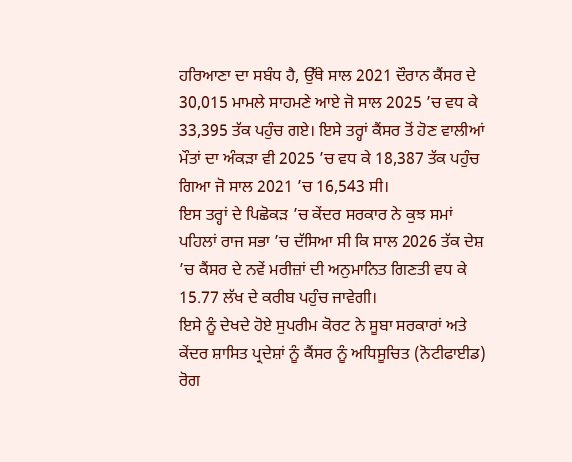ਹਰਿਆਣਾ ਦਾ ਸਬੰਧ ਹੈ, ਉੱਥੇ ਸਾਲ 2021 ਦੌਰਾਨ ਕੈਂਸਰ ਦੇ 30,015 ਮਾਮਲੇ ਸਾਹਮਣੇ ਆਏ ਜੋ ਸਾਲ 2025 ’ਚ ਵਧ ਕੇ 33,395 ਤੱਕ ਪਹੁੰਚ ਗਏ। ਇਸੇ ਤਰ੍ਹਾਂ ਕੈਂਸਰ ਤੋਂ ਹੋਣ ਵਾਲੀਆਂ ਮੌਤਾਂ ਦਾ ਅੰਕੜਾ ਵੀ 2025 ’ਚ ਵਧ ਕੇ 18,387 ਤੱਕ ਪਹੁੰਚ ਗਿਆ ਜੋ ਸਾਲ 2021 ’ਚ 16,543 ਸੀ।
ਇਸ ਤਰ੍ਹਾਂ ਦੇ ਪਿਛੋਕੜ ’ਚ ਕੇਂਦਰ ਸਰਕਾਰ ਨੇ ਕੁਝ ਸਮਾਂ ਪਹਿਲਾਂ ਰਾਜ ਸਭਾ ’ਚ ਦੱਸਿਆ ਸੀ ਕਿ ਸਾਲ 2026 ਤੱਕ ਦੇਸ਼ ’ਚ ਕੈਂਸਰ ਦੇ ਨਵੇਂ ਮਰੀਜ਼ਾਂ ਦੀ ਅਨੁਮਾਨਿਤ ਗਿਣਤੀ ਵਧ ਕੇ 15.77 ਲੱਖ ਦੇ ਕਰੀਬ ਪਹੁੰਚ ਜਾਵੇਗੀ।
ਇਸੇ ਨੂੰ ਦੇਖਦੇ ਹੋਏ ਸੁਪਰੀਮ ਕੋਰਟ ਨੇ ਸੂਬਾ ਸਰਕਾਰਾਂ ਅਤੇ ਕੇਂਦਰ ਸ਼ਾਸਿਤ ਪ੍ਰਦੇਸ਼ਾਂ ਨੂੰ ਕੈਂਸਰ ਨੂੰ ਅਧਿਸੂਚਿਤ (ਨੋਟੀਫਾਈਡ) ਰੋਗ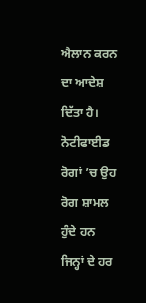ਐਲਾਨ ਕਰਨ ਦਾ ਆਦੇਸ਼ ਦਿੱਤਾ ਹੈ। ਨੋਟੀਫਾਈਡ ਰੋਗਾਂ ’ਚ ਉਹ ਰੋਗ ਸ਼ਾਮਲ ਹੁੰਦੇ ਹਨ ਜਿਨ੍ਹਾਂ ਦੇ ਹਰ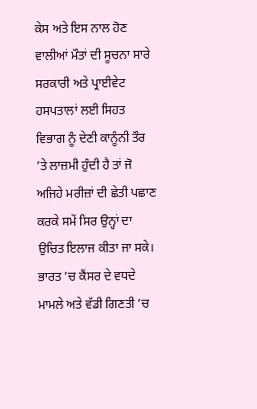ਕੇਸ ਅਤੇ ਇਸ ਨਾਲ ਹੋਣ ਵਾਲੀਆਂ ਮੌਤਾਂ ਦੀ ਸੂਚਨਾ ਸਾਰੇ ਸਰਕਾਰੀ ਅਤੇ ਪ੍ਰਾਈਵੇਟ ਹਸਪਤਾਲਾਂ ਲਈ ਸਿਹਤ ਵਿਭਾਗ ਨੂੰ ਦੇਣੀ ਕਾਨੂੰਨੀ ਤੌਰ ’ਤੇ ਲਾਜ਼ਮੀ ਹੁੰਦੀ ਹੈ ਤਾਂ ਜੋ ਅਜਿਹੇ ਮਰੀਜ਼ਾਂ ਦੀ ਛੇਤੀ ਪਛਾਣ ਕਰਕੇ ਸਮੇਂ ਸਿਰ ਉਨ੍ਹਾਂ ਦਾ ਉਚਿਤ ਇਲਾਜ ਕੀਤਾ ਜਾ ਸਕੇ।
ਭਾਰਤ ’ਚ ਕੈਂਸਰ ਦੇ ਵਧਦੇ ਮਾਮਲੇ ਅਤੇ ਵੱਡੀ ਗਿਣਤੀ ’ਚ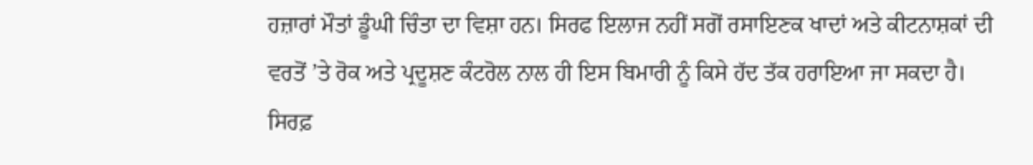ਹਜ਼ਾਰਾਂ ਮੌਤਾਂ ਡੂੰਘੀ ਚਿੰਤਾ ਦਾ ਵਿਸ਼ਾ ਹਨ। ਸਿਰਫ ਇਲਾਜ ਨਹੀਂ ਸਗੋਂ ਰਸਾਇਣਕ ਖਾਦਾਂ ਅਤੇ ਕੀਟਨਾਸ਼ਕਾਂ ਦੀ ਵਰਤੋਂ ’ਤੇ ਰੋਕ ਅਤੇ ਪ੍ਰਦੂਸ਼ਣ ਕੰਟਰੋਲ ਨਾਲ ਹੀ ਇਸ ਬਿਮਾਰੀ ਨੂੰ ਕਿਸੇ ਹੱਦ ਤੱਕ ਹਰਾਇਆ ਜਾ ਸਕਦਾ ਹੈ।
ਸਿਰਫ਼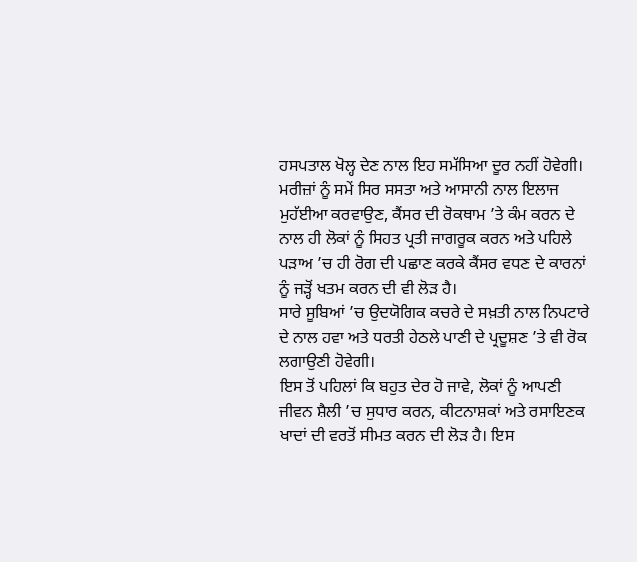ਹਸਪਤਾਲ ਖੋਲ੍ਹ ਦੇਣ ਨਾਲ ਇਹ ਸਮੱਸਿਆ ਦੂਰ ਨਹੀਂ ਹੋਵੇਗੀ। ਮਰੀਜ਼ਾਂ ਨੂੰ ਸਮੇਂ ਸਿਰ ਸਸਤਾ ਅਤੇ ਆਸਾਨੀ ਨਾਲ ਇਲਾਜ ਮੁਹੱਈਆ ਕਰਵਾਉਣ, ਕੈਂਸਰ ਦੀ ਰੋਕਥਾਮ ’ਤੇ ਕੰਮ ਕਰਨ ਦੇ ਨਾਲ ਹੀ ਲੋਕਾਂ ਨੂੰ ਸਿਹਤ ਪ੍ਰਤੀ ਜਾਗਰੂਕ ਕਰਨ ਅਤੇ ਪਹਿਲੇ ਪੜਾਅ ’ਚ ਹੀ ਰੋਗ ਦੀ ਪਛਾਣ ਕਰਕੇ ਕੈਂਸਰ ਵਧਣ ਦੇ ਕਾਰਨਾਂ ਨੂੰ ਜੜ੍ਹੋਂ ਖਤਮ ਕਰਨ ਦੀ ਵੀ ਲੋੜ ਹੈ।
ਸਾਰੇ ਸੂਬਿਆਂ ’ਚ ਉਦਯੋਗਿਕ ਕਚਰੇ ਦੇ ਸਖ਼ਤੀ ਨਾਲ ਨਿਪਟਾਰੇ ਦੇ ਨਾਲ ਹਵਾ ਅਤੇ ਧਰਤੀ ਹੇਠਲੇ ਪਾਣੀ ਦੇ ਪ੍ਰਦੂਸ਼ਣ ’ਤੇ ਵੀ ਰੋਕ ਲਗਾਉਣੀ ਹੋਵੇਗੀ।
ਇਸ ਤੋਂ ਪਹਿਲਾਂ ਕਿ ਬਹੁਤ ਦੇਰ ਹੋ ਜਾਵੇ, ਲੋਕਾਂ ਨੂੰ ਆਪਣੀ ਜੀਵਨ ਸ਼ੈਲੀ ’ਚ ਸੁਧਾਰ ਕਰਨ, ਕੀਟਨਾਸ਼ਕਾਂ ਅਤੇ ਰਸਾਇਣਕ ਖਾਦਾਂ ਦੀ ਵਰਤੋਂ ਸੀਮਤ ਕਰਨ ਦੀ ਲੋੜ ਹੈ। ਇਸ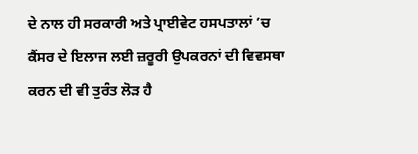ਦੇ ਨਾਲ ਹੀ ਸਰਕਾਰੀ ਅਤੇ ਪ੍ਰਾਈਵੇਟ ਹਸਪਤਾਲਾਂ ’ਚ ਕੈਂਸਰ ਦੇ ਇਲਾਜ ਲਈ ਜ਼ਰੂਰੀ ਉਪਕਰਨਾਂ ਦੀ ਵਿਵਸਥਾ ਕਰਨ ਦੀ ਵੀ ਤੁਰੰਤ ਲੋੜ ਹੈ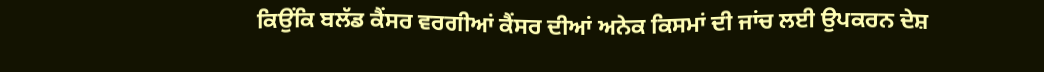ਕਿਉਂਕਿ ਬਲੱਡ ਕੈਂਸਰ ਵਰਗੀਆਂ ਕੈਂਸਰ ਦੀਆਂ ਅਨੇਕ ਕਿਸਮਾਂ ਦੀ ਜਾਂਚ ਲਈ ਉਪਕਰਨ ਦੇਸ਼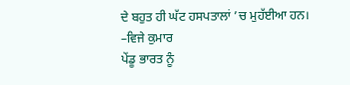ਦੇ ਬਹੁਤ ਹੀ ਘੱਟ ਹਸਪਤਾਲਾਂ ’ਚ ਮੁਹੱਈਆ ਹਨ।
–ਵਿਜੇ ਕੁਮਾਰ
ਪੇਂਡੂ ਭਾਰਤ ਨੂੰ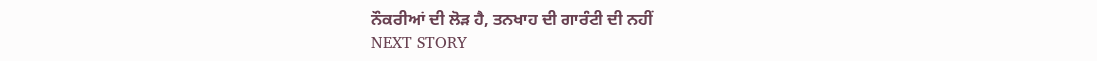ਨੌਕਰੀਆਂ ਦੀ ਲੋੜ ਹੈ, ਤਨਖਾਹ ਦੀ ਗਾਰੰਟੀ ਦੀ ਨਹੀਂ
NEXT STORY